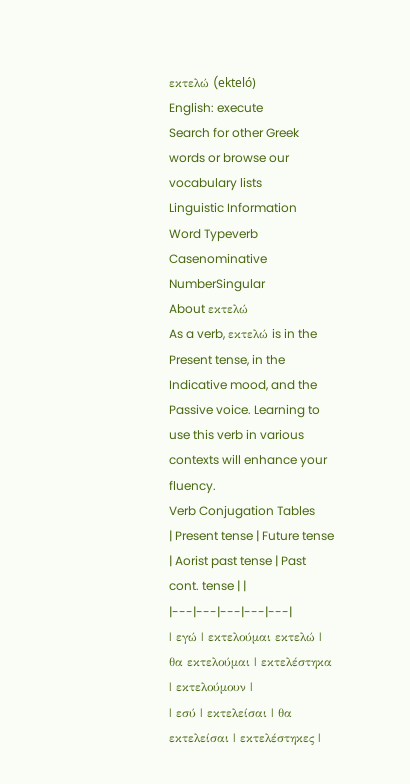εκτελώ (ekteló)
English: execute
Search for other Greek words or browse our vocabulary lists
Linguistic Information
Word Typeverb
Casenominative
NumberSingular
About εκτελώ
As a verb, εκτελώ is in the Present tense, in the Indicative mood, and the Passive voice. Learning to use this verb in various contexts will enhance your fluency.
Verb Conjugation Tables
| Present tense | Future tense | Aorist past tense | Past cont. tense | |
|---|---|---|---|---|
| εγώ | εκτελούμαι εκτελώ | θα εκτελούμαι | εκτελέστηκα | εκτελούμουν |
| εσύ | εκτελείσαι | θα εκτελείσαι | εκτελέστηκες |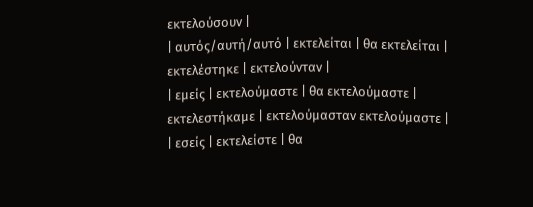εκτελούσουν |
| αυτός/αυτή/αυτό | εκτελείται | θα εκτελείται | εκτελέστηκε | εκτελούνταν |
| εμείς | εκτελούμαστε | θα εκτελούμαστε | εκτελεστήκαμε | εκτελούμασταν εκτελούμαστε |
| εσείς | εκτελείστε | θα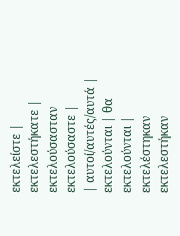εκτελείστε | εκτελεστήκατε | εκτελούσασταν εκτελούσαστε |
| αυτοί/αυτές/αυτά | εκτελούνται | θα εκτελούνται | εκτελέστηκαν εκτελεστήκαν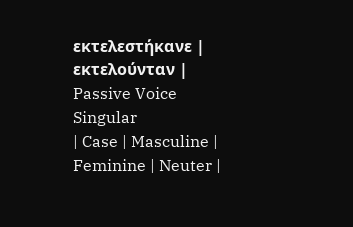εκτελεστήκανε | εκτελούνταν |
Passive Voice
Singular
| Case | Masculine | Feminine | Neuter |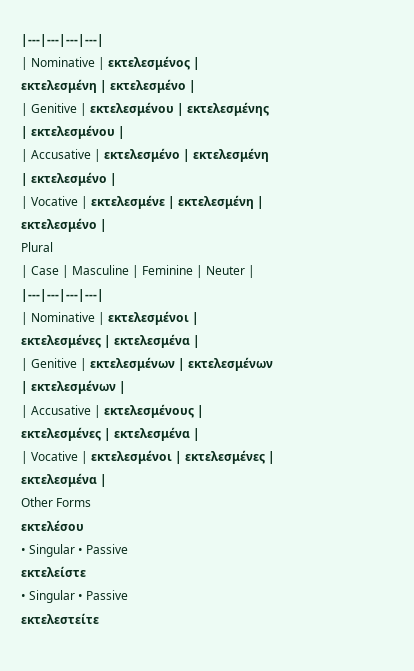|---|---|---|---|
| Nominative | εκτελεσμένος | εκτελεσμένη | εκτελεσμένο |
| Genitive | εκτελεσμένου | εκτελεσμένης | εκτελεσμένου |
| Accusative | εκτελεσμένο | εκτελεσμένη | εκτελεσμένο |
| Vocative | εκτελεσμένε | εκτελεσμένη | εκτελεσμένο |
Plural
| Case | Masculine | Feminine | Neuter |
|---|---|---|---|
| Nominative | εκτελεσμένοι | εκτελεσμένες | εκτελεσμένα |
| Genitive | εκτελεσμένων | εκτελεσμένων | εκτελεσμένων |
| Accusative | εκτελεσμένους | εκτελεσμένες | εκτελεσμένα |
| Vocative | εκτελεσμένοι | εκτελεσμένες | εκτελεσμένα |
Other Forms
εκτελέσου
• Singular • Passive
εκτελείστε
• Singular • Passive
εκτελεστείτε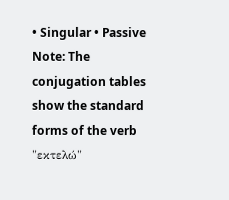• Singular • Passive
Note: The conjugation tables show the standard forms of the verb "εκτελώ"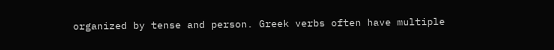organized by tense and person. Greek verbs often have multiple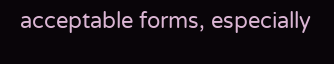acceptable forms, especially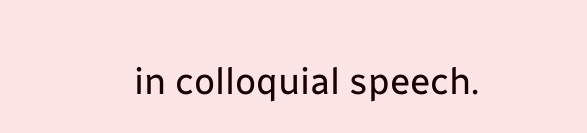in colloquial speech.